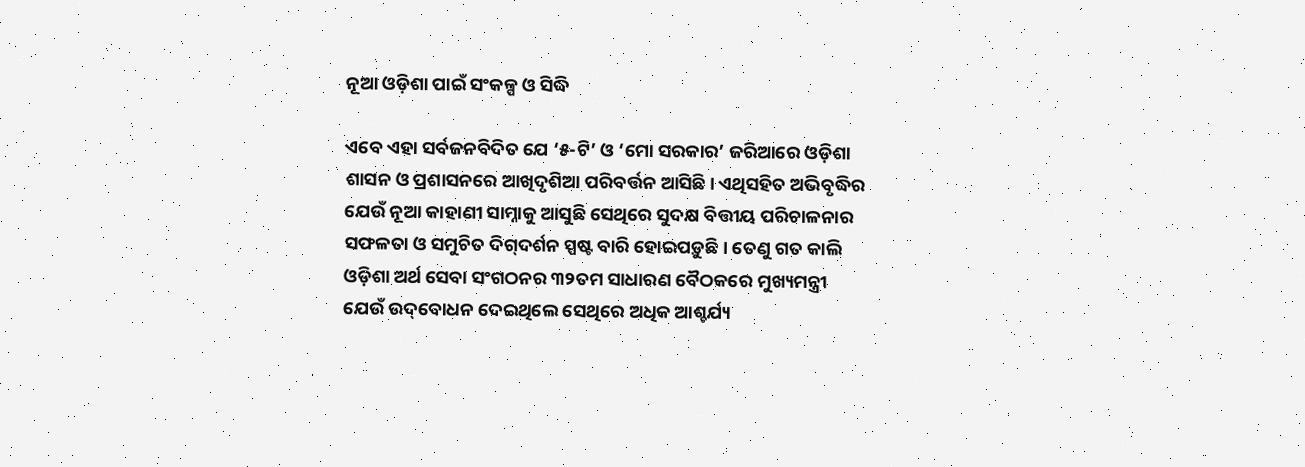ନୂଆ ଓଡ଼ିଶା ପାଇଁ ସଂକଳ୍ପ ଓ ସିଦ୍ଧି

ଏବେ ଏହା ସର୍ବଜନବିଦିତ ଯେ ‘୫-ଟି’ ଓ ‘ମୋ ସରକାର’ ଜରିଆରେ ଓଡ଼ିଶା ଶାସନ ଓ ପ୍ରଶାସନରେ ଆଖିଦୃଶିଆ ପରିବର୍ତ୍ତନ ଆସିଛି। ଏଥିସହିତ ଅଭିବୃଦ୍ଧିର ଯେଉଁ ନୂଆ କାହାଣୀ ସାମ୍ନାକୁ ଆସୁଛି ସେଥିରେ ସୁଦକ୍ଷ ବିତ୍ତୀୟ ପରିଚାଳନାର ସଫଳତା ଓ ସମୁଚିତ ଦିଗ୍‌‌ଦର୍ଶନ ସ୍ପଷ୍ଟ ବାରି ହୋଇପଡ଼ୁଛି। ତେଣୁ ଗତ କାଲି ଓଡ଼ିଶା ଅର୍ଥ ସେବା ସଂଗଠନର ୩୨ତମ ସାଧାରଣ ବୈଠକରେ ମୁଖ୍ୟମନ୍ତ୍ରୀ ଯେଉଁ ଉଦ୍‌‌ବୋଧନ ଦେଇଥିଲେ ସେଥିରେ ଅଧିକ ଆଶ୍ଚର୍ଯ୍ୟ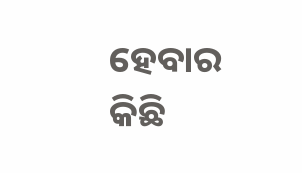ହେବାର କିଛି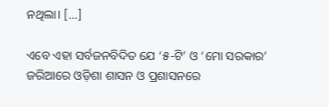ନଥିଲା। […]

ଏବେ ଏହା ସର୍ବଜନବିଦିତ ଯେ ‘୫-ଟି’ ଓ ‘ମୋ ସରକାର’ ଜରିଆରେ ଓଡ଼ିଶା ଶାସନ ଓ ପ୍ରଶାସନରେ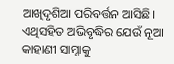ଆଖିଦୃଶିଆ ପରିବର୍ତ୍ତନ ଆସିଛି। ଏଥିସହିତ ଅଭିବୃଦ୍ଧିର ଯେଉଁ ନୂଆ କାହାଣୀ ସାମ୍ନାକୁ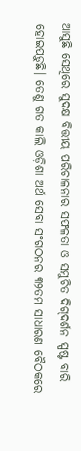ଆସୁଛି ସେଥିରେ ସୁଦକ୍ଷ ବିତ୍ତୀୟ ପରିଚାଳନାର ସଫଳତା ଓ ସମୁଚିତ ଦିଗ୍‌‌ଦର୍ଶନ ସ୍ପଷ୍ଟ ବାରି ହୋଇପଡ଼ୁଛି। ତେଣୁ ଗତ କାଲି ଓଡ଼ିଶା ଅର୍ଥ ସେବା ସଂଗଠନର ୩୨ତମ ସାଧାରଣ ବୈଠକରେ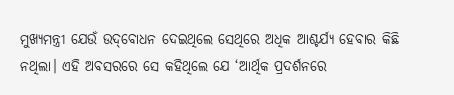ମୁଖ୍ୟମନ୍ତ୍ରୀ ଯେଉଁ ଉଦ୍‌‌ବୋଧନ ଦେଇଥିଲେ ସେଥିରେ ଅଧିକ ଆଶ୍ଚର୍ଯ୍ୟ ହେବାର କିଛି ନଥିଲା। ଏହି ଅବସରରେ ସେ କହିଥିଲେ ଯେ ‘ଆର୍ଥିକ ପ୍ରଦର୍ଶନରେ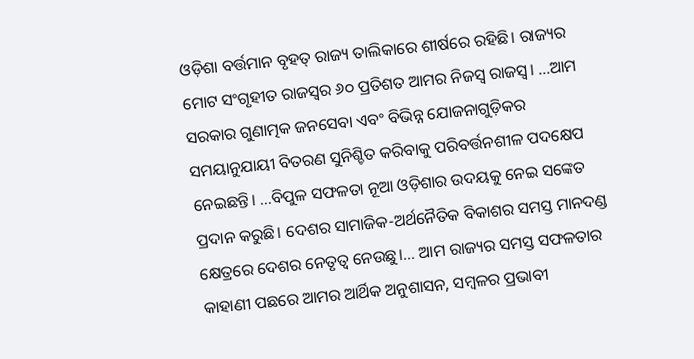ଓଡ଼ିଶା ବର୍ତ୍ତମାନ ବୃହତ୍‌‌ ରାଜ୍ୟ ତାଲିକାରେ ଶୀର୍ଷରେ ରହିଛି। ରାଜ୍ୟର ମୋଟ ସଂଗୃହୀତ ରାଜସ୍ୱର ୬୦ ପ୍ରତିଶତ ଆମର ନିଜସ୍ୱ ରାଜସ୍ୱ। …ଆମ ସରକାର ଗୁଣାତ୍ମକ ଜନସେବା ଏବଂ ବିଭିନ୍ନ ଯୋଜନାଗୁଡ଼ିକର ସମୟାନୁଯାୟୀ ବିତରଣ ସୁନିଶ୍ଚିତ କରିବାକୁ ପରିବର୍ତ୍ତନଶୀଳ ପଦକ୍ଷେପ ନେଇଛନ୍ତି। …ବିପୁଳ ସଫଳତା ନୂଆ ଓଡ଼ିଶାର ଉଦୟକୁ ନେଇ ସଙ୍କେତ ପ୍ରଦାନ କରୁଛି। ଦେଶର ସାମାଜିକ-ଅର୍ଥନୈତିକ ବିକାଶର ସମସ୍ତ ମାନଦଣ୍ଡ କ୍ଷେତ୍ରରେ ଦେଶର ନେତୃତ୍ୱ ନେଉଛୁ।… ଆମ ରାଜ୍ୟର ସମସ୍ତ ସଫଳତାର କାହାଣୀ ପଛରେ ଆମର ଆର୍ଥିକ ଅନୁଶାସନ, ସମ୍ୱଳର ପ୍ରଭାବୀ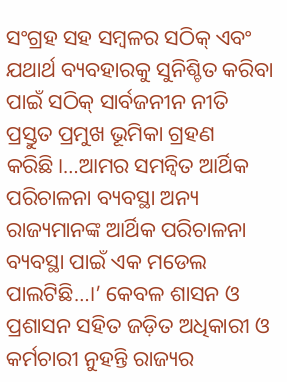ସଂଗ୍ରହ ସହ ସମ୍ୱଳର ସଠିକ୍‌‌ ଏବଂ ଯଥାର୍ଥ ବ୍ୟବହାରକୁ ସୁନିଶ୍ଚିତ କରିବା ପାଇଁ ସଠିକ୍‌‌ ସାର୍ବଜନୀନ ନୀତି ପ୍ରସ୍ତୁତ ପ୍ରମୁଖ ଭୂମିକା ଗ୍ରହଣ କରିଛି।…ଆମର ସମନ୍ୱିତ ଆର୍ଥିକ ପରିଚାଳନା ବ୍ୟବସ୍ଥା ଅନ୍ୟ ରାଜ୍ୟମାନଙ୍କ ଆର୍ଥିକ ପରିଚାଳନା ବ୍ୟବସ୍ଥା ପାଇଁ ଏକ ମଡେଲ ପାଲଟିଛି…।’ କେବଳ ଶାସନ ଓ ପ୍ରଶାସନ ସହିତ ଜଡ଼ିତ ଅଧିକାରୀ ଓ କର୍ମଚାରୀ ନୁହନ୍ତି ରାଜ୍ୟର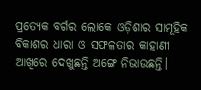ପ୍ରତ୍ୟେକ ବର୍ଗର ଲୋକେ ଓଡ଼ିଶାର ସାମୂହିକ ବିକାଶର ଧାରା ଓ ସଫଳତାର କାହାଣୀ ଆଖିରେ ଦେଖୁଛନ୍ତି ଅଙ୍ଗେ ନିଭାଉଛନ୍ତି।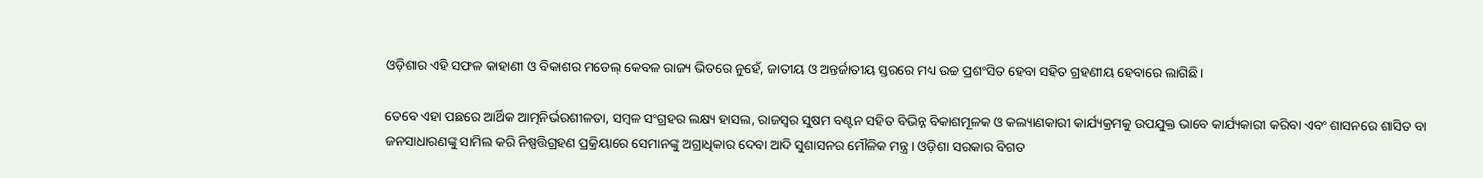ଓଡ଼ିଶାର ଏହି ସଫଳ କାହାଣୀ ଓ ବିକାଶର ମଡେଲ୍‌‌ କେବଳ ରାଜ୍ୟ ଭିତରେ ନୁହେଁ, ଜାତୀୟ ଓ ଅନ୍ତର୍ଜାତୀୟ ସ୍ତରରେ ମଧ୍ୟ ଉଚ୍ଚ ପ୍ରଶଂସିତ ହେବା ସହିତ ଗ୍ରହଣୀୟ ହେବାରେ ଲାଗିଛି।

ତେବେ ଏହା ପଛରେ ଆର୍ଥିକ ଆତ୍ମନିର୍ଭରଶୀଳତା, ସମ୍ବଳ ସଂଗ୍ରହର ଲକ୍ଷ୍ୟ ହାସଲ, ରାଜସ୍ୱର ସୁଷମ ବଣ୍ଟନ ସହିତ ବିଭିନ୍ନ ବିକାଶମୂଳକ ଓ କଲ୍ୟାଣକାରୀ କାର୍ଯ୍ୟକ୍ରମକୁ ଉପଯୁକ୍ତ ଭାବେ କାର୍ଯ୍ୟକାରୀ କରିବା ଏବଂ ଶାସନରେ ଶାସିତ ବା ଜନସାଧାରଣଙ୍କୁ ସାମିଲ କରି ନିଷ୍ପତ୍ତିଗ୍ରହଣ ପ୍ରକ୍ରିୟାରେ ସେମାନଙ୍କୁ ଅଗ୍ରାଧିକାର ଦେବା ଆଦି ସୁଶାସନର ମୌଳିକ ମନ୍ତ୍ର। ଓଡ଼ିଶା ସରକାର ବିଗତ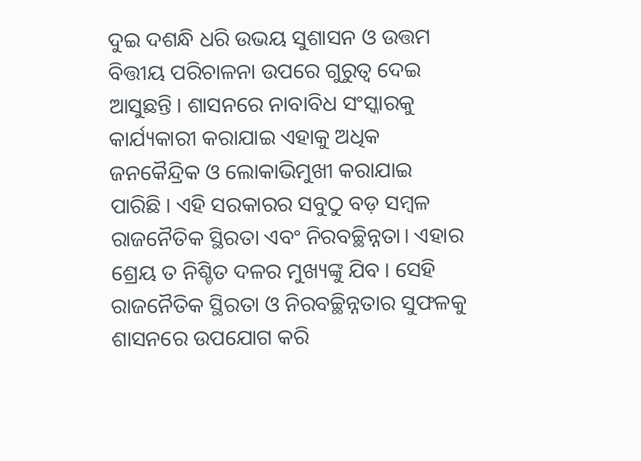ଦୁଇ ଦଶନ୍ଧି ଧରି ଉଭୟ ସୁଶାସନ ଓ ଉତ୍ତମ ବିତ୍ତୀୟ ପରିଚାଳନା ଉପରେ ଗୁରୁତ୍ୱ ଦେଇ ଆସୁଛନ୍ତି। ଶାସନରେ ନାବାବିଧ ସଂସ୍କାରକୁ କାର୍ଯ୍ୟକାରୀ କରାଯାଇ ଏହାକୁ ଅଧିକ ଜନକୈନ୍ଦ୍ରିକ ଓ ଲୋକାଭିମୁଖୀ କରାଯାଇ ପାରିଛି। ଏହି ସରକାରର ସବୁଠୁ ବଡ଼ ସମ୍ବଳ ରାଜନୈତିକ ସ୍ଥିରତା ଏବଂ ନିରବଚ୍ଛିନ୍ନତା। ଏହାର ଶ୍ରେୟ ତ ନିଶ୍ଚିତ ଦଳର ମୁଖ୍ୟଙ୍କୁ ଯିବ। ସେହି ରାଜନୈତିକ ସ୍ଥିରତା ଓ ନିରବଚ୍ଛିନ୍ନତାର ସୁଫଳକୁ ଶାସନରେ ଉପଯୋଗ କରି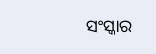ସଂସ୍କାର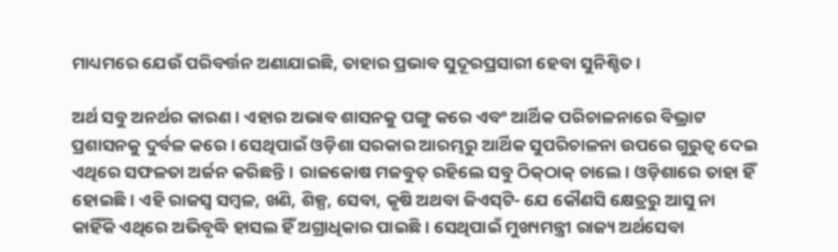ମାଧ୍ୟମରେ ଯେଉଁ ପରିବର୍ତ୍ତନ ଅଣାଯାଇଛି, ତାହାର ପ୍ରଭାବ ସୁଦୂରପ୍ରସାରୀ ହେବା ସୁନିଶ୍ଚିତ।

ଅର୍ଥ ସବୁ ଅନର୍ଥର କାରଣ। ଏହାର ଅଭାବ ଶାସନକୁ ପଙ୍ଗୁ କରେ ଏବଂ ଆର୍ଥିକ ପରିଚାଳନାରେ ବିଭ୍ରାଟ ପ୍ରଶାସନକୁ ଦୁର୍ବଳ କରେ। ସେଥିପାଇଁ ଓଡ଼ିଶା ସରକାର ଆରମ୍ଭରୁ ଆର୍ଥିକ ସୁପରିଚାଳନା ଉପରେ ଗୁରୁତ୍ୱ ଦେଇ ଏଥିରେ ସଫଳତା ଅର୍ଜନ କରିଛନ୍ତି। ରାଜକୋଷ ମଜବୁତ୍‌‌ ରହିଲେ ସବୁ ଠିକ୍‌‌ଠାକ୍‌‌ ଚାଲେ। ଓଡ଼ିଶାରେ ତାହା ହିଁ ହୋଇଛି। ଏହି ରାଜସ୍ୱ ସମ୍ବଳ, ଖଣି, ଶିଳ୍ପ, ସେବା, କୃଷି ଅଥବା ଜିଏସ୍‌‌ଟି- ଯେ କୌଣସି କ୍ଷେତ୍ରରୁ ଆସୁ ନା କାହିଁକି ଏଥିରେ ଅଭିବୃଦ୍ଧି ହାସଲ ହିଁ ଅଗ୍ରାଧିକାର ପାଇଛି। ସେଥିପାଇଁ ମୁଖ୍ୟମନ୍ତ୍ରୀ ରାଜ୍ୟ ଅର୍ଥସେବା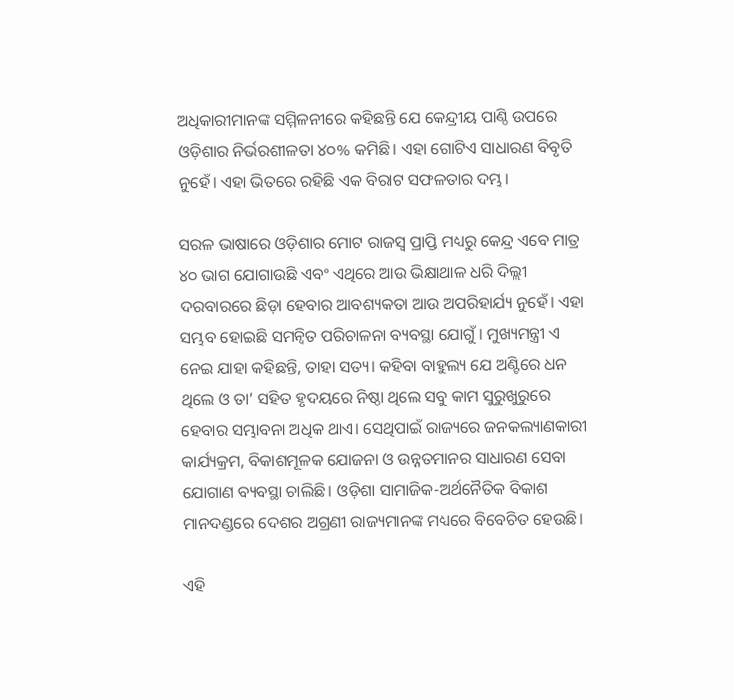ଅଧିକାରୀମାନଙ୍କ ସମ୍ମିଳନୀରେ କହିଛନ୍ତି ଯେ କେନ୍ଦ୍ରୀୟ ପାଣ୍ଠି ଉପରେ ଓଡ଼ିଶାର ନିର୍ଭରଶୀଳତା ୪୦% କମିଛି। ଏହା ଗୋଟିଏ ସାଧାରଣ ବିବୃତି ନୁହେଁ। ଏହା ଭିତରେ ରହିଛି ଏକ ବିରାଟ ସଫଳତାର ଦମ୍ଭ।

ସରଳ ଭାଷାରେ ଓଡ଼ିଶାର ମୋଟ ରାଜସ୍ୱ ପ୍ରାପ୍ତି ମଧ୍ୟରୁ କେନ୍ଦ୍ର ଏବେ ମାତ୍ର ୪୦ ଭାଗ ଯୋଗାଉଛି ଏବଂ ଏଥିରେ ଆଉ ଭିକ୍ଷାଥାଳ ଧରି ଦିଲ୍ଲୀ ଦରବାରରେ ଛିଡ଼ା ହେବାର ଆବଶ୍ୟକତା ଆଉ ଅପରିହାର୍ଯ୍ୟ ନୁହେଁ। ଏହା ସମ୍ଭବ ହୋଇଛି ସମନ୍ୱିତ ପରିଚାଳନା ବ୍ୟବସ୍ଥା ଯୋଗୁଁ। ମୁଖ୍ୟମନ୍ତ୍ରୀ ଏ ନେଇ ଯାହା କହିଛନ୍ତି, ତାହା ସତ୍ୟ। କହିବା ବାହୁଲ୍ୟ ଯେ ଅଣ୍ଟିରେ ଧନ ଥିଲେ ଓ ତା’ ସହିତ ହୃଦୟରେ ନିଷ୍ଠା ଥିଲେ ସବୁ କାମ ସୁରୁଖୁରୁରେ ହେବାର ସମ୍ଭାବନା ଅଧିକ ଥାଏ। ସେଥିପାଇଁ ରାଜ୍ୟରେ ଜନକଲ୍ୟାଣକାରୀ କାର୍ଯ୍ୟକ୍ରମ, ବିକାଶମୂଳକ ଯୋଜନା ଓ ଉନ୍ନତମାନର ସାଧାରଣ ସେବା ଯୋଗାଣ ବ୍ୟବସ୍ଥା ଚାଲିଛି। ଓଡ଼ିଶା ସାମାଜିକ-ଅର୍ଥନୈତିକ ବିକାଶ ମାନଦଣ୍ଡରେ ଦେଶର ଅଗ୍ରଣୀ ରାଜ୍ୟମାନଙ୍କ ମଧ୍ୟରେ ବିବେଚିତ ହେଉଛି।

ଏହି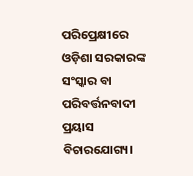ପରିପ୍ରେକ୍ଷୀରେ ଓଡ଼ିଶା ସରକାରଙ୍କ ସଂସ୍କାର ବା ପରିବର୍ତ୍ତନବାଦୀ ପ୍ରୟାସ ବିଚାରଯୋଗ୍ୟ।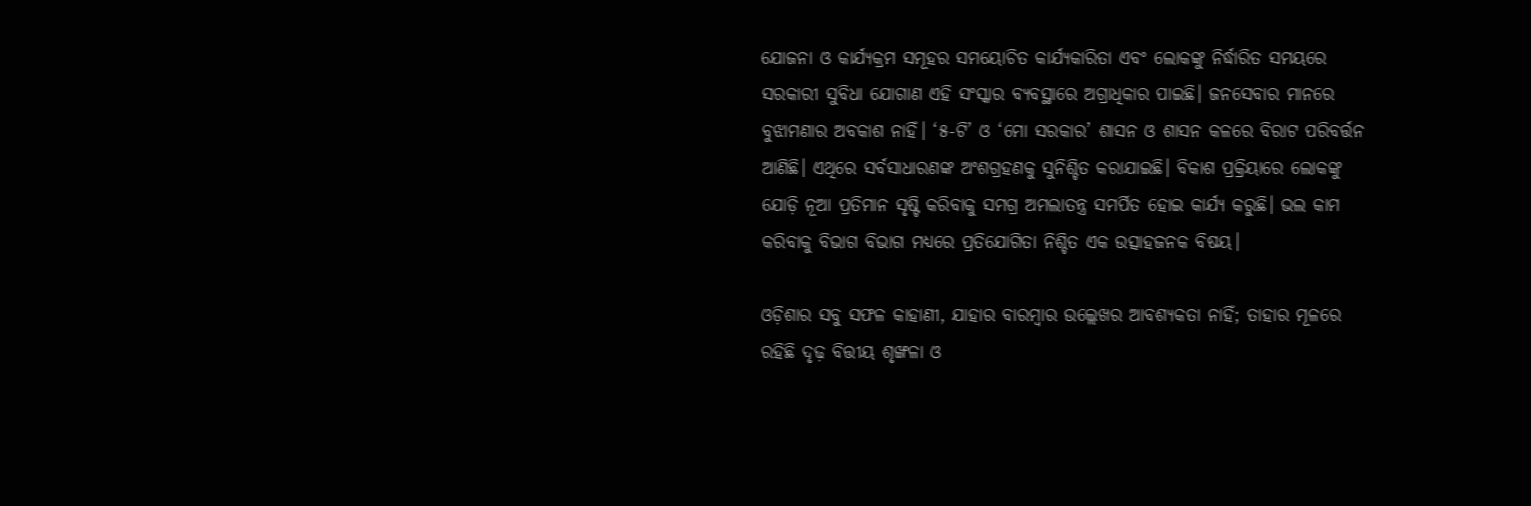ଯୋଜନା ଓ କାର୍ଯ୍ୟକ୍ରମ ସମୂହର ସମୟୋଚିତ କାର୍ଯ୍ୟକାରିତା ଏବଂ ଲୋକଙ୍କୁ ନିର୍ଦ୍ଧାରିତ ସମୟରେ ସରକାରୀ ସୁବିଧା ଯୋଗାଣ ଏହି ସଂସ୍କାର ବ୍ୟବସ୍ଥାରେ ଅଗ୍ରାଧିକାର ପାଇଛି। ଜନସେବାର ମାନରେ ବୁଝାମଣାର ଅବକାଶ ନାହିଁ। ‘୫-ଟି’ ଓ ‘ମୋ ସରକାର’ ଶାସନ ଓ ଶାସନ କଳରେ ବିରାଟ ପରିବର୍ତ୍ତନ ଆଣିଛି। ଏଥିରେ ସର୍ବସାଧାରଣଙ୍କ ଅଂଶଗ୍ରହଣକୁ ସୁନିଶ୍ଚିତ କରାଯାଇଛି। ବିକାଶ ପ୍ରକ୍ରିୟାରେ ଲୋକଙ୍କୁ ଯୋଡ଼ି ନୂଆ ପ୍ରତିମାନ ସୃଷ୍ଟି କରିବାକୁ ସମଗ୍ର ଅମଲାତନ୍ତ୍ର ସମର୍ପିତ ହୋଇ କାର୍ଯ୍ୟ କରୁଛି। ଭଲ କାମ କରିବାକୁ ବିଭାଗ ବିଭାଗ ମଧ୍ୟରେ ପ୍ରତିଯୋଗିତା ନିଶ୍ଚିତ ଏକ ଉତ୍ସାହଜନକ ବିଷୟ।

ଓଡ଼ିଶାର ସବୁ ସଫଳ କାହାଣୀ, ଯାହାର ବାରମ୍ବାର ଉଲ୍ଲେଖର ଆବଶ୍ୟକତା ନାହିଁ; ତାହାର ମୂଳରେ ରହିଛି ଦୃଢ଼ ବିତ୍ତୀୟ ଶୃଙ୍ଖଳା ଓ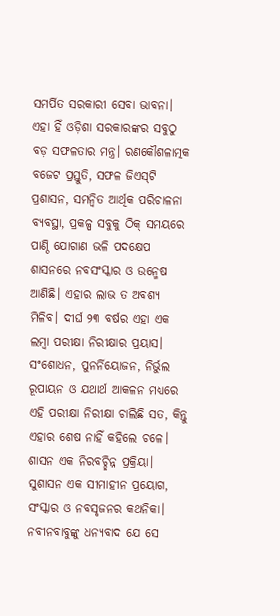ସମର୍ପିତ ସରକାରୀ ସେବା ଭାବନା। ଏହା ହିଁ ଓଡ଼ିଶା ସରକାରଙ୍କର ସବୁଠୁ ବଡ଼ ସଫଳତାର ମନ୍ତ୍ର। ରଣକୌଶଳାତ୍ମକ ବଜେଟ ପ୍ରସ୍ତୁତି, ସଫଳ ଜିଏସ୍‌‌ଟି ପ୍ରଶାସନ, ସମନ୍ୱିତ ଆର୍ଥିକ ପରିଚାଳନା ବ୍ୟବସ୍ଥା, ପ୍ରକଳ୍ପ ସବୁକୁ ଠିକ୍‌‌ ସମୟରେ ପାଣ୍ଠି ଯୋଗାଣ ଭଳି ପଦକ୍ଷେପ ଶାସନରେ ନବସଂସ୍କାର ଓ ଉନ୍ମେଷ ଆଣିଛି। ଏହାର ଲାଭ ତ ଅବଶ୍ୟ ମିଳିବ। ଦୀର୍ଘ ୨୩ ବର୍ଷର ଏହା ଏକ ଲମ୍ବା ପରୀକ୍ଷା ନିରୀକ୍ଷାର ପ୍ରୟାସ। ସଂଶୋଧନ, ପୁନର୍ନିୟୋଜନ, ନିର୍ଭୁଲ ରୂପାୟନ ଓ ଯଥାର୍ଥ ଆକଳନ ମଧ୍ୟରେ ଏହି ପରୀକ୍ଷା ନିରୀକ୍ଷା ଚାଲିଛି ସତ, କିନ୍ତୁ ଏହାର ଶେଷ ନାହିଁ କହିଲେ ଚଳେ। ଶାସନ ଏକ ନିରବଚ୍ଛିନ୍ନ ପ୍ରକ୍ରିୟା। ସୁଶାସନ ଏକ ସୀମାହୀନ ପ୍ରୟୋଗ, ସଂସ୍କାର ଓ ନବସୃଜନର କଥନିକା। ନବୀନବାବୁଙ୍କୁ ଧନ୍ୟବାଦ ଯେ ସେ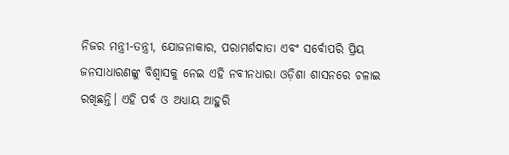ନିଜର ମନ୍ତ୍ରୀ-ତନ୍ତ୍ରୀ, ଯୋଜନାକାର, ପରାମର୍ଶଦାତା ଏବଂ ସର୍ବୋପରି ପ୍ରିୟ ଜନସାଧାରଣଙ୍କୁ ବିଶ୍ୱାସକୁ ନେଇ ଏହି ନବୀନଧାରା ଓଡ଼ିଶା ଶାସନରେ ଚଳାଇ ରଖିଛନ୍ତି। ଏହି ପର୍ବ ଓ ଅଧ୍ୟାୟ ଆହୁରି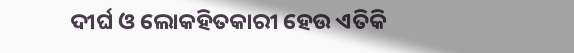ଦୀର୍ଘ ଓ ଲୋକହିତକାରୀ ହେଉ ଏତିକି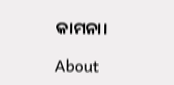କାମନା।

About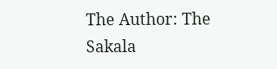The Author: The Sakala